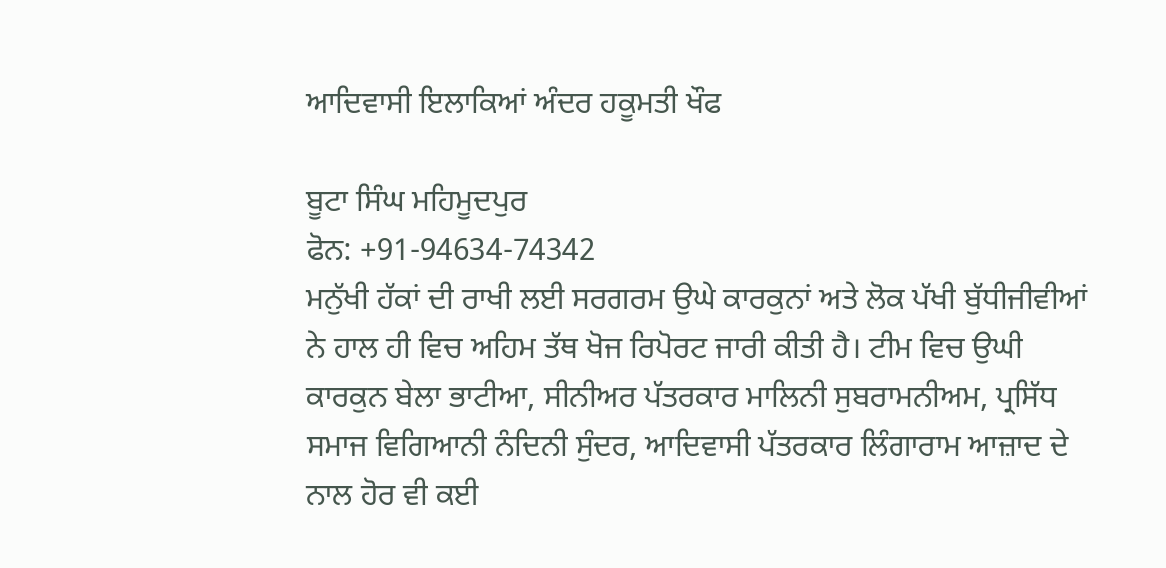ਆਦਿਵਾਸੀ ਇਲਾਕਿਆਂ ਅੰਦਰ ਹਕੂਮਤੀ ਖੌਫ

ਬੂਟਾ ਸਿੰਘ ਮਹਿਮੂਦਪੁਰ
ਫੋਨ: +91-94634-74342
ਮਨੁੱਖੀ ਹੱਕਾਂ ਦੀ ਰਾਖੀ ਲਈ ਸਰਗਰਮ ਉਘੇ ਕਾਰਕੁਨਾਂ ਅਤੇ ਲੋਕ ਪੱਖੀ ਬੁੱਧੀਜੀਵੀਆਂ ਨੇ ਹਾਲ ਹੀ ਵਿਚ ਅਹਿਮ ਤੱਥ ਖੋਜ ਰਿਪੋਰਟ ਜਾਰੀ ਕੀਤੀ ਹੈ। ਟੀਮ ਵਿਚ ਉਘੀ ਕਾਰਕੁਨ ਬੇਲਾ ਭਾਟੀਆ, ਸੀਨੀਅਰ ਪੱਤਰਕਾਰ ਮਾਲਿਨੀ ਸੁਬਰਾਮਨੀਅਮ, ਪ੍ਰਸਿੱਧ ਸਮਾਜ ਵਿਗਿਆਨੀ ਨੰਦਿਨੀ ਸੁੰਦਰ, ਆਦਿਵਾਸੀ ਪੱਤਰਕਾਰ ਲਿੰਗਾਰਾਮ ਆਜ਼ਾਦ ਦੇ ਨਾਲ ਹੋਰ ਵੀ ਕਈ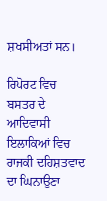ਸ਼ਖਸੀਅਤਾਂ ਸਨ।

ਰਿਪੋਰਟ ਵਿਚ ਬਸਤਰ ਦੇ ਆਦਿਵਾਸੀ ਇਲਾਕਿਆਂ ਵਿਚ ਰਾਜਕੀ ਦਹਿਸ਼ਤਵਾਦ ਦਾ ਘਿਨਾਉਣਾ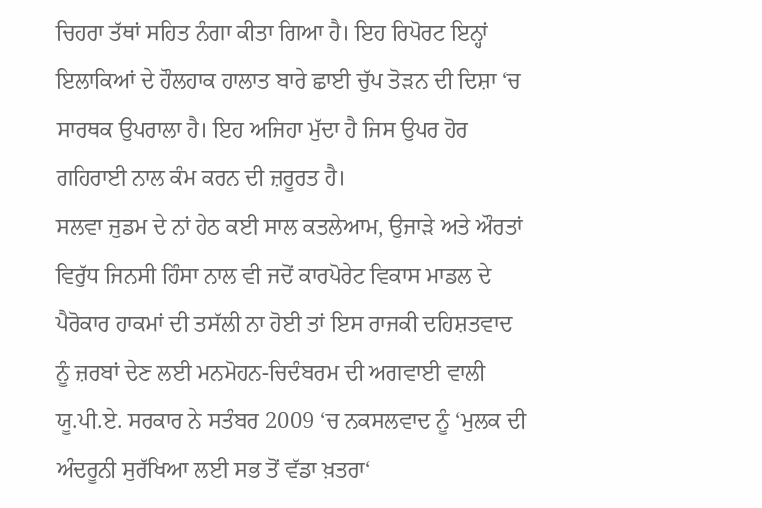ਚਿਹਰਾ ਤੱਥਾਂ ਸਹਿਤ ਨੰਗਾ ਕੀਤਾ ਗਿਆ ਹੈ। ਇਹ ਰਿਪੋਰਟ ਇਨ੍ਹਾਂ ਇਲਾਕਿਆਂ ਦੇ ਹੌਲਹਾਕ ਹਾਲਾਤ ਬਾਰੇ ਛਾਈ ਚੁੱਪ ਤੋੜਨ ਦੀ ਦਿਸ਼ਾ ‘ਚ ਸਾਰਥਕ ਉਪਰਾਲਾ ਹੈ। ਇਹ ਅਜਿਹਾ ਮੁੱਦਾ ਹੈ ਜਿਸ ਉਪਰ ਹੋਰ ਗਹਿਰਾਈ ਨਾਲ ਕੰਮ ਕਰਨ ਦੀ ਜ਼ਰੂਰਤ ਹੈ।
ਸਲਵਾ ਜੁਡਮ ਦੇ ਨਾਂ ਹੇਠ ਕਈ ਸਾਲ ਕਤਲੇਆਮ, ਉਜਾੜੇ ਅਤੇ ਔਰਤਾਂ ਵਿਰੁੱਧ ਜਿਨਸੀ ਹਿੰਸਾ ਨਾਲ ਵੀ ਜਦੋਂ ਕਾਰਪੋਰੇਟ ਵਿਕਾਸ ਮਾਡਲ ਦੇ ਪੈਰੋਕਾਰ ਹਾਕਮਾਂ ਦੀ ਤਸੱਲੀ ਨਾ ਹੋਈ ਤਾਂ ਇਸ ਰਾਜਕੀ ਦਹਿਸ਼ਤਵਾਦ ਨੂੰ ਜ਼ਰਬਾਂ ਦੇਣ ਲਈ ਮਨਮੋਹਨ-ਚਿਦੰਬਰਮ ਦੀ ਅਗਵਾਈ ਵਾਲੀ ਯੂ.ਪੀ.ਏ. ਸਰਕਾਰ ਨੇ ਸਤੰਬਰ 2009 ‘ਚ ਨਕਸਲਵਾਦ ਨੂੰ ‘ਮੁਲਕ ਦੀ ਅੰਦਰੂਨੀ ਸੁਰੱਖਿਆ ਲਈ ਸਭ ਤੋਂ ਵੱਡਾ ਖ਼ਤਰਾ‘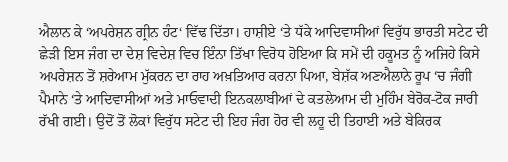ਐਲਾਨ ਕੇ ‘ਅਪਰੇਸ਼ਨ ਗ੍ਰੀਨ ਹੰਟ‘ ਵਿੱਢ ਦਿੱਤਾ। ਹਾਸ਼ੀਏ ‘ਤੇ ਧੱਕੇ ਆਦਿਵਾਸੀਆਂ ਵਿਰੁੱਧ ਭਾਰਤੀ ਸਟੇਟ ਦੀ ਛੇੜੀ ਇਸ ਜੰਗ ਦਾ ਦੇਸ਼ ਵਿਦੇਸ਼ ਵਿਚ ਇੰਨਾ ਤਿੱਖਾ ਵਿਰੋਧ ਹੋਇਆ ਕਿ ਸਮੇਂ ਦੀ ਹਕੂਮਤ ਨੂੰ ਅਜਿਹੇ ਕਿਸੇ ਅਪਰੇਸ਼ਨ ਤੋਂ ਸ਼ਰੇਆਮ ਮੁੱਕਰਨ ਦਾ ਰਾਹ ਅਖ਼ਤਿਆਰ ਕਰਨਾ ਪਿਆ, ਬੇਸ਼ੱਕ ਅਣਐਲਾਨੇ ਰੂਪ ‘ਚ ਜੰਗੀ ਪੈਮਾਨੇ ‘ਤੇ ਆਦਿਵਾਸੀਆਂ ਅਤੇ ਮਾਓਵਾਦੀ ਇਨਕਲਾਬੀਆਂ ਦੇ ਕਤਲੇਆਮ ਦੀ ਮੁਹਿੰਮ ਬੇਰੋਕ-ਟੋਕ ਜਾਰੀ ਰੱਖੀ ਗਈ। ਉਦੋਂ ਤੋਂ ਲੋਕਾਂ ਵਿਰੁੱਧ ਸਟੇਟ ਦੀ ਇਹ ਜੰਗ ਹੋਰ ਵੀ ਲਹੂ ਦੀ ਤਿਹਾਈ ਅਤੇ ਬੇਕਿਰਕ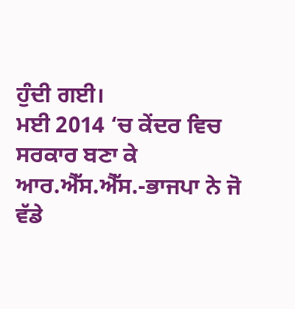ਹੁੰਦੀ ਗਈ।
ਮਈ 2014 ‘ਚ ਕੇਂਦਰ ਵਿਚ ਸਰਕਾਰ ਬਣਾ ਕੇ ਆਰ.ਐੱਸ.ਐੱਸ.-ਭਾਜਪਾ ਨੇ ਜੋ ਵੱਡੇ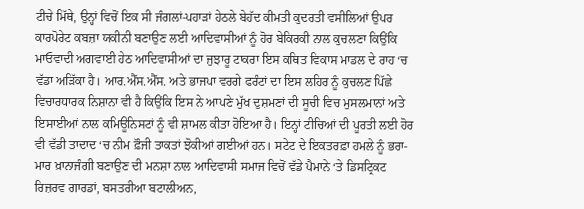ਟੀਚੇ ਮਿੱਥੇ, ਉਨ੍ਹਾਂ ਵਿਚੋਂ ਇਕ ਸੀ ਜੰਗਲਾਂ-ਪਹਾੜਾਂ ਹੇਠਲੇ ਬੇਹੱਦ ਕੀਮਤੀ ਕੁਦਰਤੀ ਵਸੀਲਿਆਂ ਉਪਰ ਕਾਰਪੋਰੇਟ ਕਬਜ਼ਾ ਯਕੀਨੀ ਬਣਾਉਣ ਲਈ ਆਦਿਵਾਸੀਆਂ ਨੂੰ ਹੋਰ ਬੇਕਿਰਕੀ ਨਾਲ ਕੁਚਲਣਾ ਕਿਉਂਕਿ ਮਾਓਵਾਦੀ ਅਗਵਾਈ ਹੇਠ ਆਦਿਵਾਸੀਆਂ ਦਾ ਜੁਝਾਰੂ ਟਾਕਰਾ ਇਸ ਕਥਿਤ ਵਿਕਾਸ ਮਾਡਲ ਦੇ ਰਾਹ ‘ਚ ਵੱਡਾ ਅੜਿੱਕਾ ਹੈ। ਆਰ.ਐੱਸ.ਐੱਸ. ਅਤੇ ਭਾਜਪਾ ਵਰਗੇ ਫਰੰਟਾਂ ਦਾ ਇਸ ਲਹਿਰ ਨੂੰ ਕੁਚਲਣ ਪਿੱਛੇ ਵਿਚਾਰਧਾਰਕ ਨਿਸ਼ਾਨਾ ਵੀ ਹੈ ਕਿਉਂਕਿ ਇਸ ਨੇ ਆਪਣੇ ਮੁੱਖ ਦੁਸ਼ਮਣਾਂ ਦੀ ਸੂਚੀ ਵਿਚ ਮੁਸਲਮਾਨਾਂ ਅਤੇ ਇਸਾਈਆਂ ਨਾਲ ਕਮਿਊਨਿਸਟਾਂ ਨੂੰ ਵੀ ਸ਼ਾਮਲ ਕੀਤਾ ਹੋਇਆ ਹੈ। ਇਨ੍ਹਾਂ ਟੀਚਿਆਂ ਦੀ ਪੂਰਤੀ ਲਈ ਹੋਰ ਵੀ ਵੱਡੀ ਤਾਦਾਦ ‘ਚ ਨੀਮ ਫ਼ੌਜੀ ਤਾਕਤਾਂ ਝੋਕੀਆਂ ਗਈਆਂ ਹਨ। ਸਟੇਟ ਦੇ ਇਕਤਰਫ਼ਾ ਹਮਲੇ ਨੂੰ ਭਰਾ-ਮਾਰ ਖ਼ਾਨਾਜੰਗੀ ਬਣਾਉਣ ਦੀ ਮਨਸ਼ਾ ਨਾਲ ਆਦਿਵਾਸੀ ਸਮਾਜ ਵਿਚੋਂ ਵੱਡੇ ਪੈਮਾਨੇ ‘ਤੇ ਡਿਸਟ੍ਰਿਕਟ ਰਿਜ਼ਰਵ ਗਾਰਡਾਂ, ਬਸਤਰੀਆ ਬਟਾਲੀਅਨ,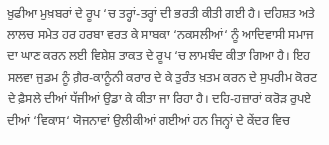ਖ਼ੁਫੀਆ ਮੁਖ਼ਬਰਾਂ ਦੇ ਰੂਪ ‘ਚ ਤਰ੍ਹਾਂ-ਤਰ੍ਹਾਂ ਦੀ ਭਰਤੀ ਕੀਤੀ ਗਈ ਹੈ। ਦਹਿਸ਼ਤ ਅਤੇ ਲਾਲਚ ਸਮੇਤ ਹਰ ਹਰਬਾ ਵਰਤ ਕੇ ਸਾਬਕਾ ‘ਨਕਸਲੀਆਂ‘ ਨੂੰ ਆਦਿਵਾਸੀ ਸਮਾਜ ਦਾ ਘਾਣ ਕਰਨ ਲਈ ਵਿਸ਼ੇਸ਼ ਤਾਕਤ ਦੇ ਰੂਪ ‘ਚ ਲਾਮਬੰਦ ਕੀਤਾ ਗਿਆ ਹੈ। ਇਹ ਸਲਵਾ ਜੁਡਮ ਨੂੰ ਗ਼ੈਰ-ਕਾਨੂੰਨੀ ਕਰਾਰ ਦੇ ਕੇ ਤੁਰੰਤ ਖ਼ਤਮ ਕਰਨ ਦੇ ਸੁਪਰੀਮ ਕੋਰਟ ਦੇ ਫ਼ੈਸਲੇ ਦੀਆਂ ਧੱਜੀਆਂ ਉਡਾ ਕੇ ਕੀਤਾ ਜਾ ਰਿਹਾ ਹੈ। ਦਹਿ-ਹਜ਼ਾਰਾਂ ਕਰੋੜ ਰੁਪਏ ਦੀਆਂ ‘ਵਿਕਾਸ‘ ਯੋਜਨਾਵਾਂ ਉਲੀਕੀਆਂ ਗਈਆਂ ਹਨ ਜਿਨ੍ਹਾਂ ਦੇ ਕੇਂਦਰ ਵਿਚ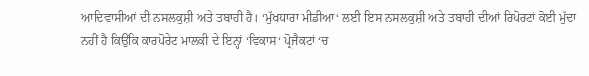ਆਦਿਵਾਸੀਆਂ ਦੀ ਨਸਲਕੁਸ਼ੀ ਅਤੇ ਤਬਾਹੀ ਹੈ। ‘ਮੁੱਖਧਾਰਾ ਮੀਡੀਆ‘ ਲਈ ਇਸ ਨਸਲਕੁਸ਼ੀ ਅਤੇ ਤਬਾਹੀ ਦੀਆਂ ਰਿਪੋਰਟਾਂ ਕੋਈ ਮੁੱਦਾ ਨਹੀਂ ਹੈ ਕਿਉਂਕਿ ਕਾਰਪੋਰੇਟ ਮਾਲਕੀ ਦੇ ਇਨ੍ਹਾਂ ‘ਵਿਕਾਸ‘ ਪ੍ਰੋਜੈਕਟਾਂ ‘ਚ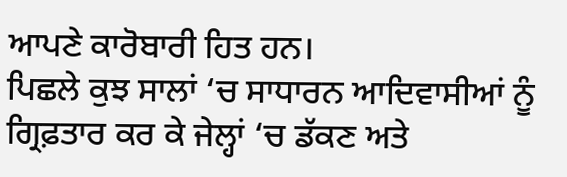ਆਪਣੇ ਕਾਰੋਬਾਰੀ ਹਿਤ ਹਨ।
ਪਿਛਲੇ ਕੁਝ ਸਾਲਾਂ ‘ਚ ਸਾਧਾਰਨ ਆਦਿਵਾਸੀਆਂ ਨੂੰ ਗ੍ਰਿਫ਼ਤਾਰ ਕਰ ਕੇ ਜੇਲ੍ਹਾਂ ‘ਚ ਡੱਕਣ ਅਤੇ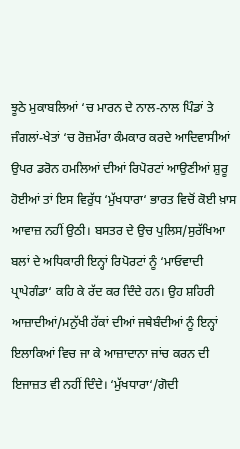ਝੂਠੇ ਮੁਕਾਬਲਿਆਂ ‘ਚ ਮਾਰਨ ਦੇ ਨਾਲ-ਨਾਲ ਪਿੰਡਾਂ ਤੇ ਜੰਗਲਾਂ-ਖੇਤਾਂ ‘ਚ ਰੋਜ਼ਮੱਰਾ ਕੰਮਕਾਰ ਕਰਦੇ ਆਦਿਵਾਸੀਆਂ ਉਪਰ ਡਰੋਨ ਹਮਲਿਆਂ ਦੀਆਂ ਰਿਪੋਰਟਾਂ ਆਉਣੀਆਂ ਸ਼ੁਰੂ ਹੋਈਆਂ ਤਾਂ ਇਸ ਵਿਰੁੱਧ ‘ਮੁੱਖਧਾਰਾ‘ ਭਾਰਤ ਵਿਚੋਂ ਕੋਈ ਖ਼ਾਸ ਆਵਾਜ਼ ਨਹੀਂ ਉਠੀ। ਬਸਤਰ ਦੇ ਉਚ ਪੁਲਿਸ/ਸੁਰੱਖਿਆ ਬਲਾਂ ਦੇ ਅਧਿਕਾਰੀ ਇਨ੍ਹਾਂ ਰਿਪੋਰਟਾਂ ਨੂੰ ‘ਮਾਓਵਾਦੀ ਪ੍ਰਾਪੇਗੰਡਾ‘ ਕਹਿ ਕੇ ਰੱਦ ਕਰ ਦਿੰਦੇ ਹਨ। ਉਹ ਸ਼ਹਿਰੀ ਆਜ਼ਾਦੀਆਂ/ਮਨੁੱਖੀ ਹੱਕਾਂ ਦੀਆਂ ਜਥੇਬੰਦੀਆਂ ਨੂੰ ਇਨ੍ਹਾਂ ਇਲਾਕਿਆਂ ਵਿਚ ਜਾ ਕੇ ਆਜ਼ਾਦਾਨਾ ਜਾਂਚ ਕਰਨ ਦੀ ਇਜਾਜ਼ਤ ਵੀ ਨਹੀਂ ਦਿੰਦੇ। ‘ਮੁੱਖਧਾਰਾ‘/ਗੋਦੀ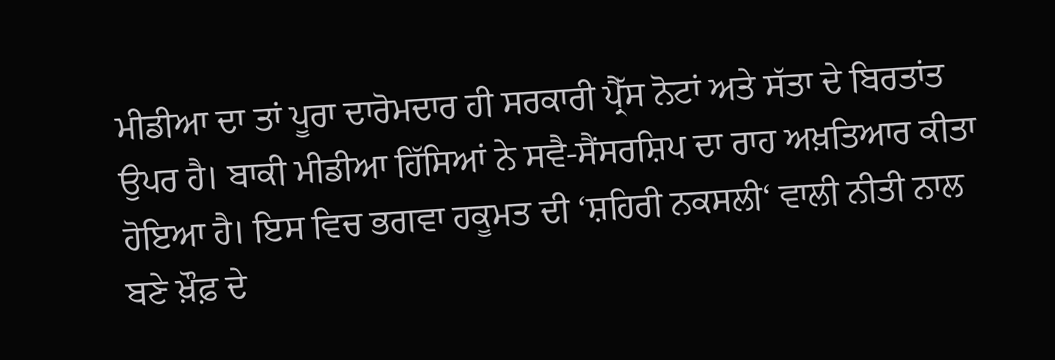ਮੀਡੀਆ ਦਾ ਤਾਂ ਪੂਰਾ ਦਾਰੋਮਦਾਰ ਹੀ ਸਰਕਾਰੀ ਪ੍ਰੈੱਸ ਨੋਟਾਂ ਅਤੇ ਸੱਤਾ ਦੇ ਬਿਰਤਾਂਤ ਉਪਰ ਹੈ। ਬਾਕੀ ਮੀਡੀਆ ਹਿੱਸਿਆਂ ਨੇ ਸਵੈ-ਸੈਂਸਰਸ਼ਿਪ ਦਾ ਰਾਹ ਅਖ਼ਤਿਆਰ ਕੀਤਾ ਹੋਇਆ ਹੈ। ਇਸ ਵਿਚ ਭਗਵਾ ਹਕੂਮਤ ਦੀ ‘ਸ਼ਹਿਰੀ ਨਕਸਲੀ‘ ਵਾਲੀ ਨੀਤੀ ਨਾਲ ਬਣੇ ਖ਼ੌਫ਼ ਦੇ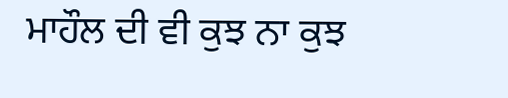ਮਾਹੌਲ ਦੀ ਵੀ ਕੁਝ ਨਾ ਕੁਝ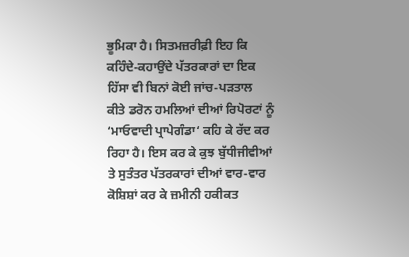ਭੂਮਿਕਾ ਹੈ। ਸਿਤਮਜ਼ਰੀਫ਼ੀ ਇਹ ਕਿ ਕਹਿੰਦੇ-ਕਹਾਉਂਦੇ ਪੱਤਰਕਾਰਾਂ ਦਾ ਇਕ ਹਿੱਸਾ ਵੀ ਬਿਨਾਂ ਕੋਈ ਜਾਂਚ-ਪੜਤਾਲ ਕੀਤੇ ਡਰੋਨ ਹਮਲਿਆਂ ਦੀਆਂ ਰਿਪੋਰਟਾਂ ਨੂੰ ‘ਮਾਓਵਾਦੀ ਪ੍ਰਾਪੇਗੰਡਾ‘ ਕਹਿ ਕੇ ਰੱਦ ਕਰ ਰਿਹਾ ਹੈ। ਇਸ ਕਰ ਕੇ ਕੁਝ ਬੁੱਧੀਜੀਵੀਆਂ ਤੇ ਸੁਤੰਤਰ ਪੱਤਰਕਾਰਾਂ ਦੀਆਂ ਵਾਰ-ਵਾਰ ਕੋਸ਼ਿਸ਼ਾਂ ਕਰ ਕੇ ਜ਼ਮੀਨੀ ਹਕੀਕਤ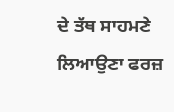ਦੇ ਤੱਥ ਸਾਹਮਣੇ ਲਿਆਉਣਾ ਫਰਜ਼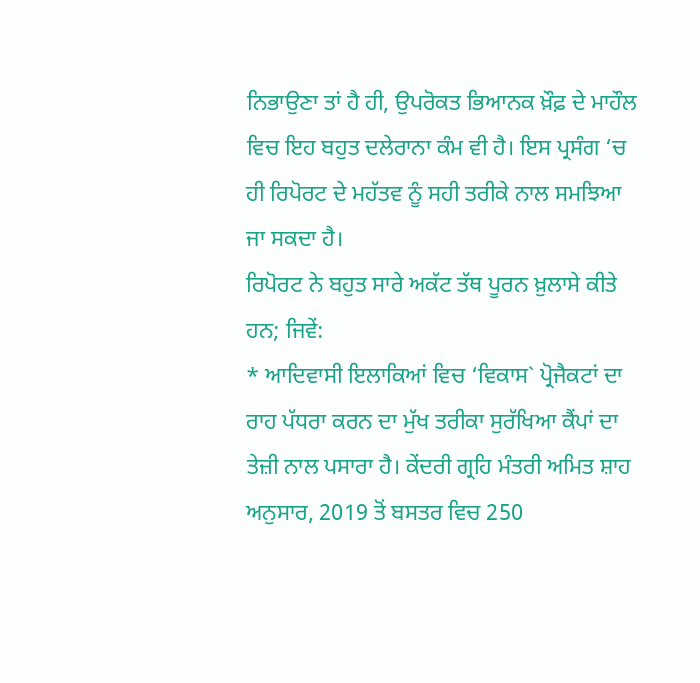ਨਿਭਾਉਣਾ ਤਾਂ ਹੈ ਹੀ, ਉਪਰੋਕਤ ਭਿਆਨਕ ਖ਼ੌਫ਼ ਦੇ ਮਾਹੌਲ ਵਿਚ ਇਹ ਬਹੁਤ ਦਲੇਰਾਨਾ ਕੰਮ ਵੀ ਹੈ। ਇਸ ਪ੍ਰਸੰਗ ‘ਚ ਹੀ ਰਿਪੋਰਟ ਦੇ ਮਹੱਤਵ ਨੂੰ ਸਹੀ ਤਰੀਕੇ ਨਾਲ ਸਮਝਿਆ ਜਾ ਸਕਦਾ ਹੈ।
ਰਿਪੋਰਟ ਨੇ ਬਹੁਤ ਸਾਰੇ ਅਕੱਟ ਤੱਥ ਪੂਰਨ ਖ਼ੁਲਾਸੇ ਕੀਤੇ ਹਨ; ਜਿਵੇਂ:
* ਆਦਿਵਾਸੀ ਇਲਾਕਿਆਂ ਵਿਚ ‘ਵਿਕਾਸ` ਪ੍ਰੋਜੈਕਟਾਂ ਦਾ ਰਾਹ ਪੱਧਰਾ ਕਰਨ ਦਾ ਮੁੱਖ ਤਰੀਕਾ ਸੁਰੱਖਿਆ ਕੈਂਪਾਂ ਦਾ ਤੇਜ਼ੀ ਨਾਲ ਪਸਾਰਾ ਹੈ। ਕੇਂਦਰੀ ਗ੍ਰਹਿ ਮੰਤਰੀ ਅਮਿਤ ਸ਼ਾਹ ਅਨੁਸਾਰ, 2019 ਤੋਂ ਬਸਤਰ ਵਿਚ 250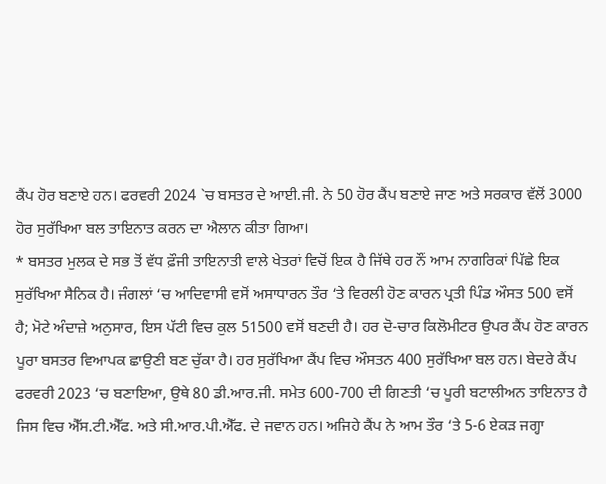ਕੈਂਪ ਹੋਰ ਬਣਾਏ ਹਨ। ਫਰਵਰੀ 2024 `ਚ ਬਸਤਰ ਦੇ ਆਈ.ਜੀ. ਨੇ 50 ਹੋਰ ਕੈਂਪ ਬਣਾਏ ਜਾਣ ਅਤੇ ਸਰਕਾਰ ਵੱਲੋਂ 3000 ਹੋਰ ਸੁਰੱਖਿਆ ਬਲ ਤਾਇਨਾਤ ਕਰਨ ਦਾ ਐਲਾਨ ਕੀਤਾ ਗਿਆ।
* ਬਸਤਰ ਮੁਲਕ ਦੇ ਸਭ ਤੋਂ ਵੱਧ ਫ਼ੌਜੀ ਤਾਇਨਾਤੀ ਵਾਲੇ ਖੇਤਰਾਂ ਵਿਚੋਂ ਇਕ ਹੈ ਜਿੱਥੇ ਹਰ ਨੌਂ ਆਮ ਨਾਗਰਿਕਾਂ ਪਿੱਛੇ ਇਕ ਸੁਰੱਖਿਆ ਸੈਨਿਕ ਹੈ। ਜੰਗਲਾਂ ‘ਚ ਆਦਿਵਾਸੀ ਵਸੋਂ ਅਸਾਧਾਰਨ ਤੌਰ ‘ਤੇ ਵਿਰਲੀ ਹੋਣ ਕਾਰਨ ਪ੍ਰਤੀ ਪਿੰਡ ਔਸਤ 500 ਵਸੋਂ ਹੈ; ਮੋਟੇ ਅੰਦਾਜ਼ੇ ਅਨੁਸਾਰ, ਇਸ ਪੱਟੀ ਵਿਚ ਕੁਲ 51500 ਵਸੋਂ ਬਣਦੀ ਹੈ। ਹਰ ਦੋ-ਚਾਰ ਕਿਲੋਮੀਟਰ ਉਪਰ ਕੈਂਪ ਹੋਣ ਕਾਰਨ ਪੂਰਾ ਬਸਤਰ ਵਿਆਪਕ ਛਾਉਣੀ ਬਣ ਚੁੱਕਾ ਹੈ। ਹਰ ਸੁਰੱਖਿਆ ਕੈਂਪ ਵਿਚ ਔਸਤਨ 400 ਸੁਰੱਖਿਆ ਬਲ ਹਨ। ਬੇਦਰੇ ਕੈਂਪ ਫਰਵਰੀ 2023 ‘ਚ ਬਣਾਇਆ, ਉਥੇ 80 ਡੀ.ਆਰ.ਜੀ. ਸਮੇਤ 600-700 ਦੀ ਗਿਣਤੀ ‘ਚ ਪੂਰੀ ਬਟਾਲੀਅਨ ਤਾਇਨਾਤ ਹੈ ਜਿਸ ਵਿਚ ਐੱਸ.ਟੀ.ਐੱਫ. ਅਤੇ ਸੀ.ਆਰ.ਪੀ.ਐੱਫ. ਦੇ ਜਵਾਨ ਹਨ। ਅਜਿਹੇ ਕੈਂਪ ਨੇ ਆਮ ਤੌਰ ‘ਤੇ 5-6 ਏਕੜ ਜਗ੍ਹਾ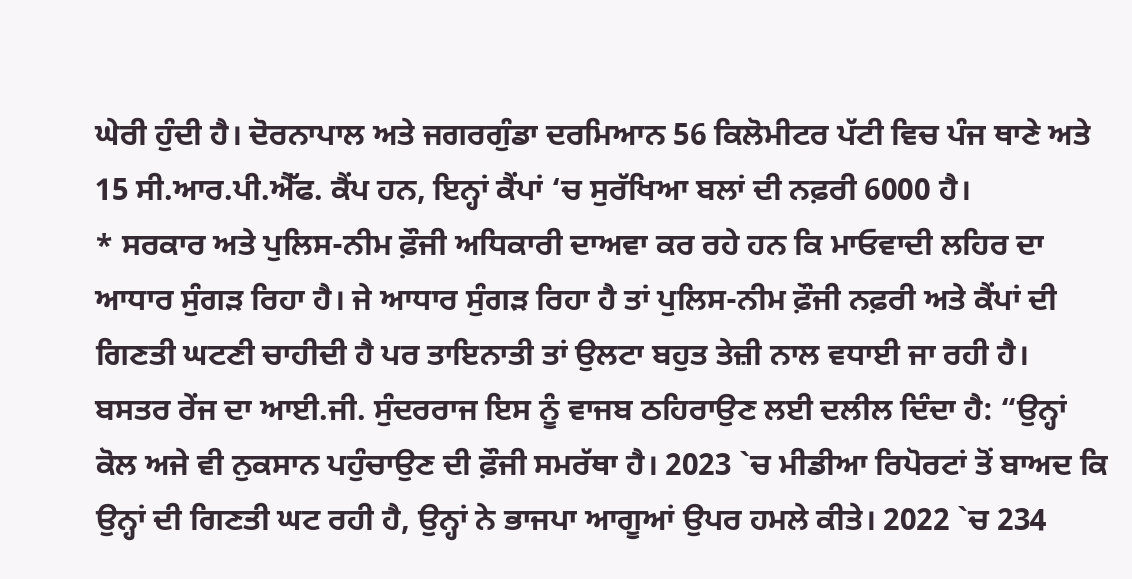ਘੇਰੀ ਹੁੰਦੀ ਹੈ। ਦੋਰਨਾਪਾਲ ਅਤੇ ਜਗਰਗੁੰਡਾ ਦਰਮਿਆਨ 56 ਕਿਲੋਮੀਟਰ ਪੱਟੀ ਵਿਚ ਪੰਜ ਥਾਣੇ ਅਤੇ 15 ਸੀ.ਆਰ.ਪੀ.ਐੱਫ. ਕੈਂਪ ਹਨ, ਇਨ੍ਹਾਂ ਕੈਂਪਾਂ ‘ਚ ਸੁਰੱਖਿਆ ਬਲਾਂ ਦੀ ਨਫ਼ਰੀ 6000 ਹੈ।
* ਸਰਕਾਰ ਅਤੇ ਪੁਲਿਸ-ਨੀਮ ਫ਼ੌਜੀ ਅਧਿਕਾਰੀ ਦਾਅਵਾ ਕਰ ਰਹੇ ਹਨ ਕਿ ਮਾਓਵਾਦੀ ਲਹਿਰ ਦਾ ਆਧਾਰ ਸੁੰਗੜ ਰਿਹਾ ਹੈ। ਜੇ ਆਧਾਰ ਸੁੰਗੜ ਰਿਹਾ ਹੈ ਤਾਂ ਪੁਲਿਸ-ਨੀਮ ਫ਼ੌਜੀ ਨਫ਼ਰੀ ਅਤੇ ਕੈਂਪਾਂ ਦੀ ਗਿਣਤੀ ਘਟਣੀ ਚਾਹੀਦੀ ਹੈ ਪਰ ਤਾਇਨਾਤੀ ਤਾਂ ਉਲਟਾ ਬਹੁਤ ਤੇਜ਼ੀ ਨਾਲ ਵਧਾਈ ਜਾ ਰਹੀ ਹੈ। ਬਸਤਰ ਰੇਂਜ ਦਾ ਆਈ.ਜੀ. ਸੁੰਦਰਰਾਜ ਇਸ ਨੂੰ ਵਾਜਬ ਠਹਿਰਾਉਣ ਲਈ ਦਲੀਲ ਦਿੰਦਾ ਹੈ: “ਉਨ੍ਹਾਂ ਕੋਲ ਅਜੇ ਵੀ ਨੁਕਸਾਨ ਪਹੁੰਚਾਉਣ ਦੀ ਫ਼ੌਜੀ ਸਮਰੱਥਾ ਹੈ। 2023 `ਚ ਮੀਡੀਆ ਰਿਪੋਰਟਾਂ ਤੋਂ ਬਾਅਦ ਕਿ ਉਨ੍ਹਾਂ ਦੀ ਗਿਣਤੀ ਘਟ ਰਹੀ ਹੈ, ਉਨ੍ਹਾਂ ਨੇ ਭਾਜਪਾ ਆਗੂਆਂ ਉਪਰ ਹਮਲੇ ਕੀਤੇ। 2022 `ਚ 234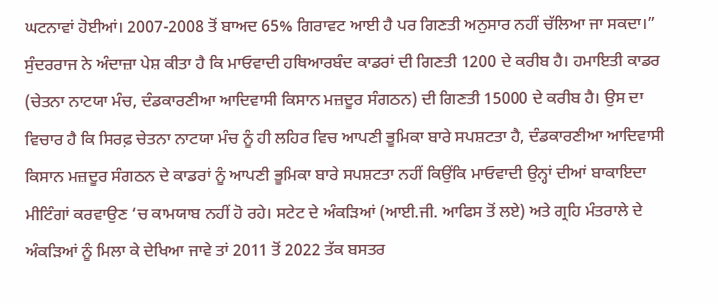ਘਟਨਾਵਾਂ ਹੋਈਆਂ। 2007-2008 ਤੋਂ ਬਾਅਦ 65% ਗਿਰਾਵਟ ਆਈ ਹੈ ਪਰ ਗਿਣਤੀ ਅਨੁਸਾਰ ਨਹੀਂ ਚੱਲਿਆ ਜਾ ਸਕਦਾ।”
ਸੁੰਦਰਰਾਜ ਨੇ ਅੰਦਾਜ਼ਾ ਪੇਸ਼ ਕੀਤਾ ਹੈ ਕਿ ਮਾਓਵਾਦੀ ਹਥਿਆਰਬੰਦ ਕਾਡਰਾਂ ਦੀ ਗਿਣਤੀ 1200 ਦੇ ਕਰੀਬ ਹੈ। ਹਮਾਇਤੀ ਕਾਡਰ (ਚੇਤਨਾ ਨਾਟਯਾ ਮੰਚ, ਦੰਡਕਾਰਣੀਆ ਆਦਿਵਾਸੀ ਕਿਸਾਨ ਮਜ਼ਦੂਰ ਸੰਗਠਨ) ਦੀ ਗਿਣਤੀ 15000 ਦੇ ਕਰੀਬ ਹੈ। ਉਸ ਦਾ ਵਿਚਾਰ ਹੈ ਕਿ ਸਿਰਫ਼ ਚੇਤਨਾ ਨਾਟਯਾ ਮੰਚ ਨੂੰ ਹੀ ਲਹਿਰ ਵਿਚ ਆਪਣੀ ਭੂਮਿਕਾ ਬਾਰੇ ਸਪਸ਼ਟਤਾ ਹੈ, ਦੰਡਕਾਰਣੀਆ ਆਦਿਵਾਸੀ ਕਿਸਾਨ ਮਜ਼ਦੂਰ ਸੰਗਠਨ ਦੇ ਕਾਡਰਾਂ ਨੂੰ ਆਪਣੀ ਭੂਮਿਕਾ ਬਾਰੇ ਸਪਸ਼ਟਤਾ ਨਹੀਂ ਕਿਉਂਕਿ ਮਾਓਵਾਦੀ ਉਨ੍ਹਾਂ ਦੀਆਂ ਬਾਕਾਇਦਾ ਮੀਟਿੰਗਾਂ ਕਰਵਾਉਣ ‘ਚ ਕਾਮਯਾਬ ਨਹੀਂ ਹੋ ਰਹੇ। ਸਟੇਟ ਦੇ ਅੰਕੜਿਆਂ (ਆਈ.ਜੀ. ਆਫਿਸ ਤੋਂ ਲਏ) ਅਤੇ ਗ੍ਰਹਿ ਮੰਤਰਾਲੇ ਦੇ ਅੰਕੜਿਆਂ ਨੂੰ ਮਿਲਾ ਕੇ ਦੇਖਿਆ ਜਾਵੇ ਤਾਂ 2011 ਤੋਂ 2022 ਤੱਕ ਬਸਤਰ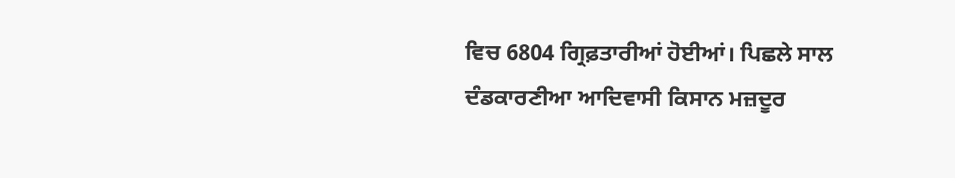ਵਿਚ 6804 ਗ੍ਰਿਫ਼ਤਾਰੀਆਂ ਹੋਈਆਂ। ਪਿਛਲੇ ਸਾਲ ਦੰਡਕਾਰਣੀਆ ਆਦਿਵਾਸੀ ਕਿਸਾਨ ਮਜ਼ਦੂਰ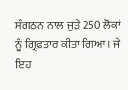ਸੰਗਠਨ ਨਾਲ ਜੁੜੇ 250 ਲੋਕਾਂ ਨੂੰ ਗ੍ਰਿਫ਼ਤਾਰ ਕੀਤਾ ਗਿਆ। ਜੇ ਇਹ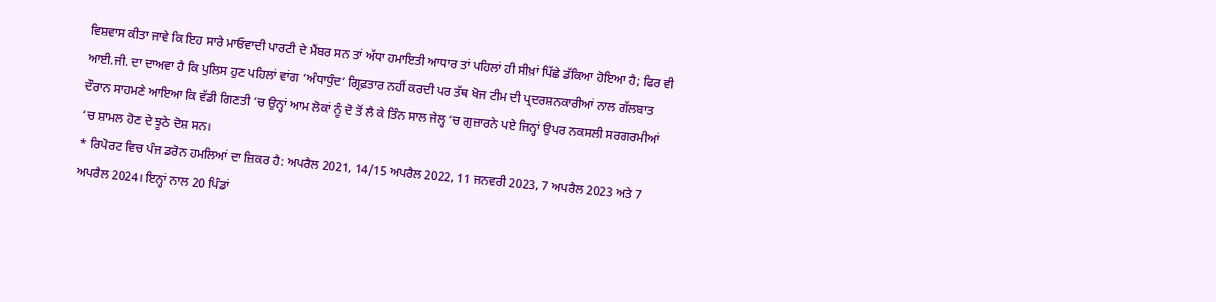ਵਿਸ਼ਵਾਸ ਕੀਤਾ ਜਾਵੇ ਕਿ ਇਹ ਸਾਰੇ ਮਾਓਵਾਦੀ ਪਾਰਟੀ ਦੇ ਮੈਂਬਰ ਸਨ ਤਾਂ ਅੱਧਾ ਹਮਾਇਤੀ ਆਧਾਰ ਤਾਂ ਪਹਿਲਾਂ ਹੀ ਸੀਖ਼ਾਂ ਪਿੱਛੇ ਡੱਕਿਆ ਹੋਇਆ ਹੈ; ਫਿਰ ਵੀ ਆਈ.ਜੀ. ਦਾ ਦਾਅਵਾ ਹੈ ਕਿ ਪੁਲਿਸ ਹੁਣ ਪਹਿਲਾਂ ਵਾਂਗ ‘ਅੰਧਾਧੁੰਦ‘ ਗ੍ਰਿਫ਼ਤਾਰ ਨਹੀਂ ਕਰਦੀ ਪਰ ਤੱਥ ਖੋਜ ਟੀਮ ਦੀ ਪ੍ਰਦਰਸ਼ਨਕਾਰੀਆਂ ਨਾਲ ਗੱਲਬਾਤ ਦੌਰਾਨ ਸਾਹਮਣੇ ਆਇਆ ਕਿ ਵੱਡੀ ਗਿਣਤੀ ‘ਚ ਉਨ੍ਹਾਂ ਆਮ ਲੋਕਾਂ ਨੂੰ ਦੋ ਤੋਂ ਲੈ ਕੇ ਤਿੰਨ ਸਾਲ ਜੇਲ੍ਹ ‘ਚ ਗੁਜ਼ਾਰਨੇ ਪਏ ਜਿਨ੍ਹਾਂ ਉਪਰ ਨਕਸਲੀ ਸਰਗਰਮੀਆਂ ‘ਚ ਸ਼ਾਮਲ ਹੋਣ ਦੇ ਝੂਠੇ ਦੋਸ਼ ਸਨ।
* ਰਿਪੋਰਟ ਵਿਚ ਪੰਜ ਡਰੋਨ ਹਮਲਿਆਂ ਦਾ ਜ਼ਿਕਰ ਹੈ: ਅਪਰੈਲ 2021, 14/15 ਅਪਰੈਲ 2022, 11 ਜਨਵਰੀ 2023, 7 ਅਪਰੈਲ 2023 ਅਤੇ 7 ਅਪਰੈਲ 2024। ਇਨ੍ਹਾਂ ਨਾਲ 20 ਪਿੰਡਾਂ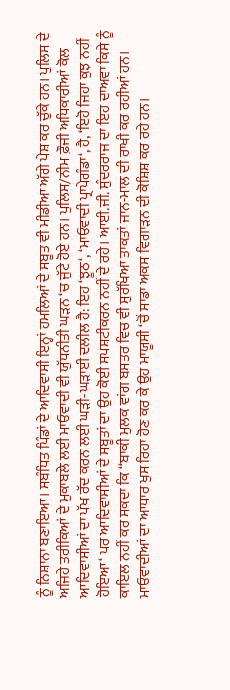ਨੂੰ ਨਿਸ਼ਾਨਾ ਬਣਾਇਆ। ਸਬੰਧਿਤ ਪਿੰਡਾਂ ਦੇ ਆਦਿਵਾਸੀ ਇਨ੍ਹਾਂ ਹਮਲਿਆਂ ਦੇ ਸਬੂਤ ਵੀ ਮੀਡੀਆ ਅੱਗੇ ਪੇਸ਼ ਕਰ ਚੁੱਕੇ ਹਨ। ਪੁਲਿਸ ਦੇ ਅਜਿਹੇ ਤਰੀਕਿਆਂ ਦੇ ਮੁਕਾਬਲੇ ਲਈ ਮਾਓਵਾਦੀ ਵੀ ਯੁੱਧਨੀਤੀ ਘੜਨ ‘ਚ ਜੁੱਟੇ ਹੋਏ ਹਨ। ਪੁਲਿਸ/ਨੀਮ ਫ਼ੌਜੀ ਅਧਿਕਾਰੀਆਂ ਕੋਲ ਆਦਿਵਾਸੀਆਂ ਦਾ ਪੱਖ ਰੱਦ ਕਰਨ ਲਈ ਘੜੀ-ਘੜਾਈ ਦਲੀਲ ਹੈ: ਇਹ ‘ਝੂਠ‘, ‘ਮਾਓਵਾਦੀ ਪ੍ਰਾਪੇਗੰਡਾ‘, ਹੈ, ‘ਇਹੋ ਜਿਹਾ ਕੁਝ ਨਹੀਂ ਹੋਇਆ‘ ਪਰ ਆਦਿਵਾਸੀਆਂ ਦੇ ਸਬੂਤਾਂ ਦਾ ਉਹ ਕੋਈ ਸਪਸ਼ਟੀਕਰਨ ਨਹੀਂ ਦੇ ਰਹੇ। ਆਈ.ਜੀ. ਸੁੰਦਰਰਾਜ ਦਾ ਇਹ ਦਾਅਵਾ ਕਿਸੇ ਨੂੰ ਕਾਇਲ ਨਹੀਂ ਕਰ ਸਕਦਾ ਕਿ “ਬਾਕੀ ਮੁਲਕ ਵਾਂਗ ਬਸਤਰ ਵਿਚ ਵੀ ਸੁਰੱਖਿਆ ਤਾਕਤਾਂ ਜਾਨ-ਮਾਲ ਦੀ ਰਾਖੀ ਕਰ ਰਹੀਆਂ ਹਨ। ਮਾਓਵਾਦੀਆਂ ਦਾ ਆਧਾਰ ਖੁਸ ਰਿਹਾ ਹੋਣ ਕਰ ਕੇ ਉਹ ਮਾਯੂਸੀ ‘ਚੋਂ ਸਾਡਾ ਅਕਸ ਵਿਗਾੜਨ ਦੀ ਕੋਸ਼ਿਸ਼ ਕਰ ਰਹੇ ਹਨ।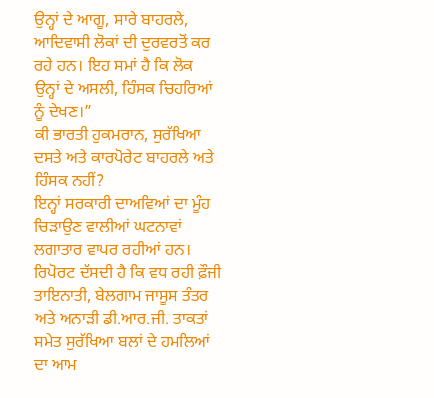ਉਨ੍ਹਾਂ ਦੇ ਆਗੂ, ਸਾਰੇ ਬਾਹਰਲੇ, ਆਦਿਵਾਸੀ ਲੋਕਾਂ ਦੀ ਦੁਰਵਰਤੋਂ ਕਰ ਰਹੇ ਹਨ। ਇਹ ਸਮਾਂ ਹੈ ਕਿ ਲੋਕ ਉਨ੍ਹਾਂ ਦੇ ਅਸਲੀ, ਹਿੰਸਕ ਚਿਹਰਿਆਂ ਨੂੰ ਦੇਖਣ।”
ਕੀ ਭਾਰਤੀ ਹੁਕਮਰਾਨ, ਸੁਰੱਖਿਆ ਦਸਤੇ ਅਤੇ ਕਾਰਪੋਰੇਟ ਬਾਹਰਲੇ ਅਤੇ ਹਿੰਸਕ ਨਹੀਂ?
ਇਨ੍ਹਾਂ ਸਰਕਾਰੀ ਦਾਅਵਿਆਂ ਦਾ ਮੂੰਹ ਚਿੜਾਉਣ ਵਾਲੀਆਂ ਘਟਨਾਵਾਂ ਲਗਾਤਾਰ ਵਾਪਰ ਰਹੀਆਂ ਹਨ। ਰਿਪੋਰਟ ਦੱਸਦੀ ਹੈ ਕਿ ਵਧ ਰਹੀ ਫ਼ੌਜੀ ਤਾਇਨਾਤੀ, ਬੇਲਗਾਮ ਜਾਸੂਸ ਤੰਤਰ ਅਤੇ ਅਨਾੜੀ ਡੀ.ਆਰ.ਜੀ. ਤਾਕਤਾਂ ਸਮੇਤ ਸੁਰੱਖਿਆ ਬਲਾਂ ਦੇ ਹਮਲਿਆਂ ਦਾ ਆਮ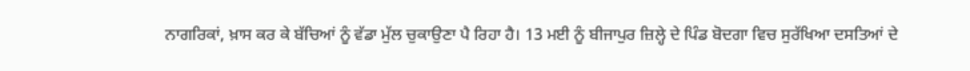ਨਾਗਰਿਕਾਂ, ਖ਼ਾਸ ਕਰ ਕੇ ਬੱਚਿਆਂ ਨੂੰ ਵੱਡਾ ਮੁੱਲ ਚੁਕਾਉਣਾ ਪੈ ਰਿਹਾ ਹੈ। 13 ਮਈ ਨੂੰ ਬੀਜਾਪੁਰ ਜ਼ਿਲ੍ਹੇ ਦੇ ਪਿੰਡ ਬੋਦਗਾ ਵਿਚ ਸੁਰੱਖਿਆ ਦਸਤਿਆਂ ਦੇ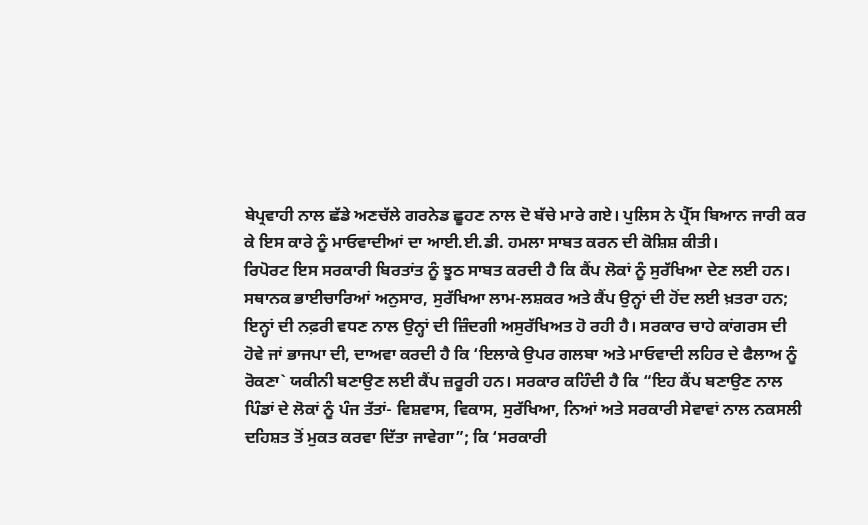ਬੇਪ੍ਰਵਾਹੀ ਨਾਲ ਛੱਡੇ ਅਣਚੱਲੇ ਗਰਨੇਡ ਛੂਹਣ ਨਾਲ ਦੋ ਬੱਚੇ ਮਾਰੇ ਗਏ। ਪੁਲਿਸ ਨੇ ਪ੍ਰੈੱਸ ਬਿਆਨ ਜਾਰੀ ਕਰ ਕੇ ਇਸ ਕਾਰੇ ਨੂੰ ਮਾਓਵਾਦੀਆਂ ਦਾ ਆਈ.ਈ.ਡੀ. ਹਮਲਾ ਸਾਬਤ ਕਰਨ ਦੀ ਕੋਸ਼ਿਸ਼ ਕੀਤੀ।
ਰਿਪੋਰਟ ਇਸ ਸਰਕਾਰੀ ਬਿਰਤਾਂਤ ਨੂੰ ਝੂਠ ਸਾਬਤ ਕਰਦੀ ਹੈ ਕਿ ਕੈਂਪ ਲੋਕਾਂ ਨੂੰ ਸੁਰੱਖਿਆ ਦੇਣ ਲਈ ਹਨ। ਸਥਾਨਕ ਭਾਈਚਾਰਿਆਂ ਅਨੁਸਾਰ, ਸੁਰੱਖਿਆ ਲਾਮ-ਲਸ਼ਕਰ ਅਤੇ ਕੈਂਪ ਉਨ੍ਹਾਂ ਦੀ ਹੋਂਦ ਲਈ ਖ਼ਤਰਾ ਹਨ; ਇਨ੍ਹਾਂ ਦੀ ਨਫ਼ਰੀ ਵਧਣ ਨਾਲ ਉਨ੍ਹਾਂ ਦੀ ਜ਼ਿੰਦਗੀ ਅਸੁਰੱਖਿਅਤ ਹੋ ਰਹੀ ਹੈ। ਸਰਕਾਰ ਚਾਹੇ ਕਾਂਗਰਸ ਦੀ ਹੋਵੇ ਜਾਂ ਭਾਜਪਾ ਦੀ, ਦਾਅਵਾ ਕਰਦੀ ਹੈ ਕਿ ‘ਇਲਾਕੇ ਉਪਰ ਗਲਬਾ ਅਤੇ ਮਾਓਵਾਦੀ ਲਹਿਰ ਦੇ ਫੈਲਾਅ ਨੂੰ ਰੋਕਣਾ` ਯਕੀਨੀ ਬਣਾਉਣ ਲਈ ਕੈਂਪ ਜ਼ਰੂਰੀ ਹਨ। ਸਰਕਾਰ ਕਹਿੰਦੀ ਹੈ ਕਿ “ਇਹ ਕੈਂਪ ਬਣਾਉਣ ਨਾਲ ਪਿੰਡਾਂ ਦੇ ਲੋਕਾਂ ਨੂੰ ਪੰਜ ਤੱਤਾਂ- ਵਿਸ਼ਵਾਸ, ਵਿਕਾਸ, ਸੁਰੱਖਿਆ, ਨਿਆਂ ਅਤੇ ਸਰਕਾਰੀ ਸੇਵਾਵਾਂ ਨਾਲ ਨਕਸਲੀ ਦਹਿਸ਼ਤ ਤੋਂ ਮੁਕਤ ਕਰਵਾ ਦਿੱਤਾ ਜਾਵੇਗਾ”; ਕਿ ‘ਸਰਕਾਰੀ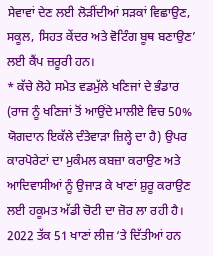ਸੇਵਾਵਾਂ ਦੇਣ ਲਈ ਲੋੜੀਂਦੀਆਂ ਸੜਕਾਂ ਵਿਛਾਉਣ, ਸਕੂਲ, ਸਿਹਤ ਕੇਂਦਰ ਅਤੇ ਵੋਟਿੰਗ ਬੂਥ ਬਣਾਉਣ’ ਲਈ ਕੈਂਪ ਜ਼ਰੂਰੀ ਹਨ।
* ਕੱਚੇ ਲੋਹੇ ਸਮੇਤ ਵਡਮੁੱਲੇ ਖਣਿਜਾਂ ਦੇ ਭੰਡਾਰ (ਰਾਜ ਨੂੰ ਖਣਿਜਾਂ ਤੋਂ ਆਉਂਦੇ ਮਾਲੀਏ ਵਿਚ 50% ਯੋਗਦਾਨ ਇਕੱਲੇ ਦੰਤੇਵਾੜਾ ਜ਼ਿਲ੍ਹੇ ਦਾ ਹੈ) ਉਪਰ ਕਾਰਪੋਰੇਟਾਂ ਦਾ ਮੁਕੰਮਲ ਕਬਜ਼ਾ ਕਰਾਉਣ ਅਤੇ ਆਦਿਵਾਸੀਆਂ ਨੂੰ ਉਜਾੜ ਕੇ ਖਾਣਾਂ ਸ਼ੁਰੂ ਕਰਾਉਣ ਲਈ ਹਕੂਮਤ ਅੱਡੀ ਚੋਟੀ ਦਾ ਜ਼ੋਰ ਲਾ ਰਹੀ ਹੈ। 2022 ਤੱਕ 51 ਖਾਣਾਂ ਲੀਜ਼ ‘ਤੇ ਦਿੱਤੀਆਂ ਹਨ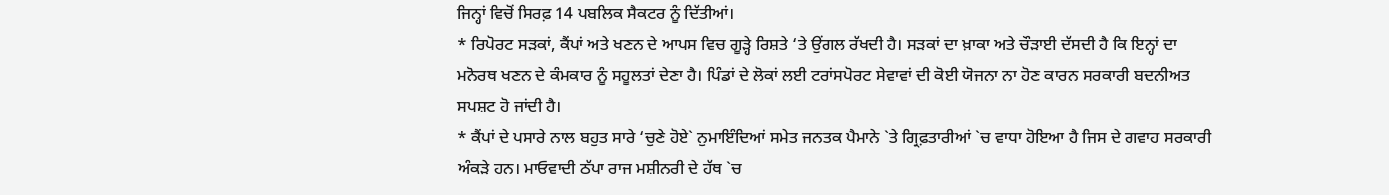ਜਿਨ੍ਹਾਂ ਵਿਚੋਂ ਸਿਰਫ਼ 14 ਪਬਲਿਕ ਸੈਕਟਰ ਨੂੰ ਦਿੱਤੀਆਂ।
* ਰਿਪੋਰਟ ਸੜਕਾਂ, ਕੈਂਪਾਂ ਅਤੇ ਖਣਨ ਦੇ ਆਪਸ ਵਿਚ ਗੂੜ੍ਹੇ ਰਿਸ਼ਤੇ ‘ਤੇ ਉਂਗਲ ਰੱਖਦੀ ਹੈ। ਸੜਕਾਂ ਦਾ ਖ਼ਾਕਾ ਅਤੇ ਚੌੜਾਈ ਦੱਸਦੀ ਹੈ ਕਿ ਇਨ੍ਹਾਂ ਦਾ ਮਨੋਰਥ ਖਣਨ ਦੇ ਕੰਮਕਾਰ ਨੂੰ ਸਹੂਲਤਾਂ ਦੇਣਾ ਹੈ। ਪਿੰਡਾਂ ਦੇ ਲੋਕਾਂ ਲਈ ਟਰਾਂਸਪੋਰਟ ਸੇਵਾਵਾਂ ਦੀ ਕੋਈ ਯੋਜਨਾ ਨਾ ਹੋਣ ਕਾਰਨ ਸਰਕਾਰੀ ਬਦਨੀਅਤ ਸਪਸ਼ਟ ਹੋ ਜਾਂਦੀ ਹੈ।
* ਕੈਂਪਾਂ ਦੇ ਪਸਾਰੇ ਨਾਲ ਬਹੁਤ ਸਾਰੇ ‘ਚੁਣੇ ਹੋਏ` ਨੁਮਾਇੰਦਿਆਂ ਸਮੇਤ ਜਨਤਕ ਪੈਮਾਨੇ `ਤੇ ਗ੍ਰਿਫ਼ਤਾਰੀਆਂ `ਚ ਵਾਧਾ ਹੋਇਆ ਹੈ ਜਿਸ ਦੇ ਗਵਾਹ ਸਰਕਾਰੀ ਅੰਕੜੇ ਹਨ। ਮਾਓਵਾਦੀ ਠੱਪਾ ਰਾਜ ਮਸ਼ੀਨਰੀ ਦੇ ਹੱਥ `ਚ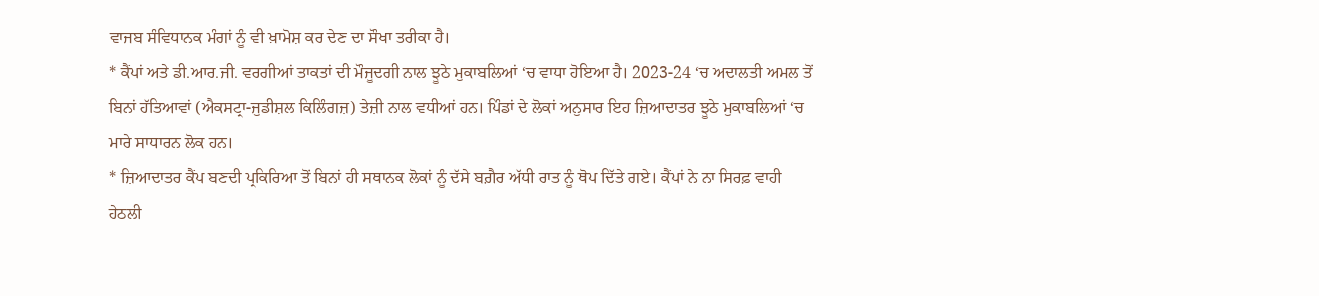ਵਾਜਬ ਸੰਵਿਧਾਨਕ ਮੰਗਾਂ ਨੂੰ ਵੀ ਖ਼ਾਮੋਸ਼ ਕਰ ਦੇਣ ਦਾ ਸੌਖਾ ਤਰੀਕਾ ਹੈ।
* ਕੈਂਪਾਂ ਅਤੇ ਡੀ.ਆਰ.ਜੀ. ਵਰਗੀਆਂ ਤਾਕਤਾਂ ਦੀ ਮੌਜੂਦਗੀ ਨਾਲ ਝੂਠੇ ਮੁਕਾਬਲਿਆਂ ‘ਚ ਵਾਧਾ ਹੋਇਆ ਹੈ। 2023-24 ‘ਚ ਅਦਾਲਤੀ ਅਮਲ ਤੋਂ ਬਿਨਾਂ ਹੱਤਿਆਵਾਂ (ਐਕਸਟ੍ਰਾ-ਜੁਡੀਸ਼ਲ ਕਿਲਿੰਗਜ਼) ਤੇਜ਼ੀ ਨਾਲ ਵਧੀਆਂ ਹਨ। ਪਿੰਡਾਂ ਦੇ ਲੋਕਾਂ ਅਨੁਸਾਰ ਇਹ ਜ਼ਿਆਦਾਤਰ ਝੂਠੇ ਮੁਕਾਬਲਿਆਂ ‘ਚ ਮਾਰੇ ਸਾਧਾਰਨ ਲੋਕ ਹਨ।
* ਜ਼ਿਆਦਾਤਰ ਕੈਂਪ ਬਣਦੀ ਪ੍ਰਕਿਰਿਆ ਤੋਂ ਬਿਨਾਂ ਹੀ ਸਥਾਨਕ ਲੋਕਾਂ ਨੂੰ ਦੱਸੇ ਬਗ਼ੈਰ ਅੱਧੀ ਰਾਤ ਨੂੰ ਥੋਪ ਦਿੱਤੇ ਗਏ। ਕੈਂਪਾਂ ਨੇ ਨਾ ਸਿਰਫ਼ ਵਾਹੀ ਹੇਠਲੀ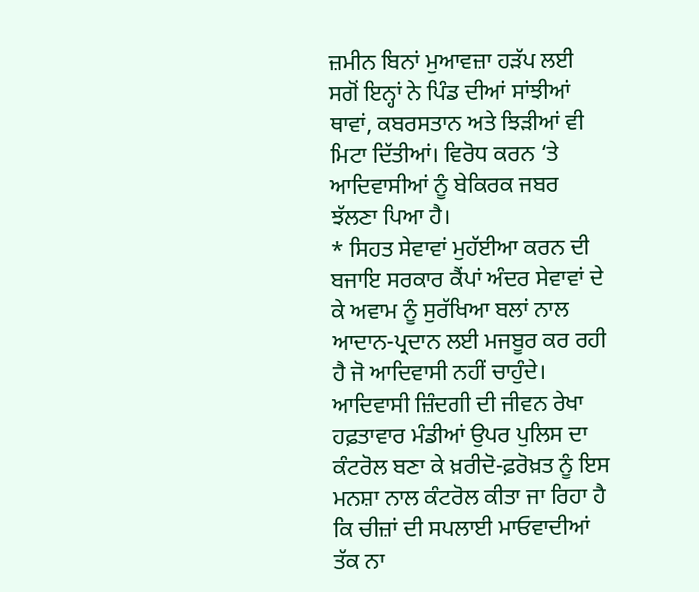ਜ਼ਮੀਨ ਬਿਨਾਂ ਮੁਆਵਜ਼ਾ ਹੜੱਪ ਲਈ ਸਗੋਂ ਇਨ੍ਹਾਂ ਨੇ ਪਿੰਡ ਦੀਆਂ ਸਾਂਝੀਆਂ ਥਾਵਾਂ, ਕਬਰਸਤਾਨ ਅਤੇ ਝਿੜੀਆਂ ਵੀ ਮਿਟਾ ਦਿੱਤੀਆਂ। ਵਿਰੋਧ ਕਰਨ ‘ਤੇ ਆਦਿਵਾਸੀਆਂ ਨੂੰ ਬੇਕਿਰਕ ਜਬਰ ਝੱਲਣਾ ਪਿਆ ਹੈ।
* ਸਿਹਤ ਸੇਵਾਵਾਂ ਮੁਹੱਈਆ ਕਰਨ ਦੀ ਬਜਾਇ ਸਰਕਾਰ ਕੈਂਪਾਂ ਅੰਦਰ ਸੇਵਾਵਾਂ ਦੇ ਕੇ ਅਵਾਮ ਨੂੰ ਸੁਰੱਖਿਆ ਬਲਾਂ ਨਾਲ ਆਦਾਨ-ਪ੍ਰਦਾਨ ਲਈ ਮਜਬੂਰ ਕਰ ਰਹੀ ਹੈ ਜੋ ਆਦਿਵਾਸੀ ਨਹੀਂ ਚਾਹੁੰਦੇ। ਆਦਿਵਾਸੀ ਜ਼ਿੰਦਗੀ ਦੀ ਜੀਵਨ ਰੇਖਾ ਹਫ਼ਤਾਵਾਰ ਮੰਡੀਆਂ ਉਪਰ ਪੁਲਿਸ ਦਾ ਕੰਟਰੋਲ ਬਣਾ ਕੇ ਖ਼ਰੀਦੋ-ਫ਼ਰੋਖ਼ਤ ਨੂੰ ਇਸ ਮਨਸ਼ਾ ਨਾਲ ਕੰਟਰੋਲ ਕੀਤਾ ਜਾ ਰਿਹਾ ਹੈ ਕਿ ਚੀਜ਼ਾਂ ਦੀ ਸਪਲਾਈ ਮਾਓਵਾਦੀਆਂ ਤੱਕ ਨਾ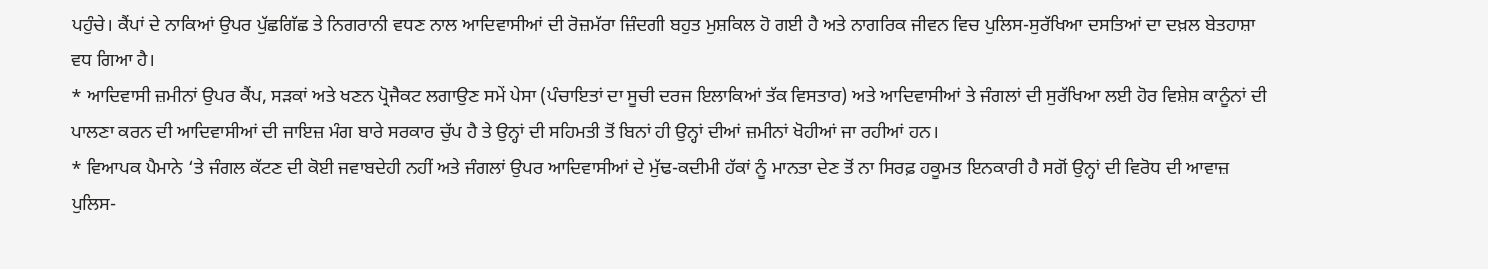ਪਹੁੰਚੇ। ਕੈਂਪਾਂ ਦੇ ਨਾਕਿਆਂ ਉਪਰ ਪੁੱਛਗਿੱਛ ਤੇ ਨਿਗਰਾਨੀ ਵਧਣ ਨਾਲ ਆਦਿਵਾਸੀਆਂ ਦੀ ਰੋਜ਼ਮੱਰਾ ਜ਼ਿੰਦਗੀ ਬਹੁਤ ਮੁਸ਼ਕਿਲ ਹੋ ਗਈ ਹੈ ਅਤੇ ਨਾਗਰਿਕ ਜੀਵਨ ਵਿਚ ਪੁਲਿਸ-ਸੁਰੱਖਿਆ ਦਸਤਿਆਂ ਦਾ ਦਖ਼ਲ ਬੇਤਹਾਸ਼ਾ ਵਧ ਗਿਆ ਹੈ।
* ਆਦਿਵਾਸੀ ਜ਼ਮੀਨਾਂ ਉਪਰ ਕੈਂਪ, ਸੜਕਾਂ ਅਤੇ ਖਣਨ ਪ੍ਰੋਜੈਕਟ ਲਗਾਉਣ ਸਮੇਂ ਪੇਸਾ (ਪੰਚਾਇਤਾਂ ਦਾ ਸੂਚੀ ਦਰਜ ਇਲਾਕਿਆਂ ਤੱਕ ਵਿਸਤਾਰ) ਅਤੇ ਆਦਿਵਾਸੀਆਂ ਤੇ ਜੰਗਲਾਂ ਦੀ ਸੁਰੱਖਿਆ ਲਈ ਹੋਰ ਵਿਸ਼ੇਸ਼ ਕਾਨੂੰਨਾਂ ਦੀ ਪਾਲਣਾ ਕਰਨ ਦੀ ਆਦਿਵਾਸੀਆਂ ਦੀ ਜਾਇਜ਼ ਮੰਗ ਬਾਰੇ ਸਰਕਾਰ ਚੁੱਪ ਹੈ ਤੇ ਉਨ੍ਹਾਂ ਦੀ ਸਹਿਮਤੀ ਤੋਂ ਬਿਨਾਂ ਹੀ ਉਨ੍ਹਾਂ ਦੀਆਂ ਜ਼ਮੀਨਾਂ ਖੋਹੀਆਂ ਜਾ ਰਹੀਆਂ ਹਨ।
* ਵਿਆਪਕ ਪੈਮਾਨੇ ‘ਤੇ ਜੰਗਲ ਕੱਟਣ ਦੀ ਕੋਈ ਜਵਾਬਦੇਹੀ ਨਹੀਂ ਅਤੇ ਜੰਗਲਾਂ ਉਪਰ ਆਦਿਵਾਸੀਆਂ ਦੇ ਮੁੱਢ-ਕਦੀਮੀ ਹੱਕਾਂ ਨੂੰ ਮਾਨਤਾ ਦੇਣ ਤੋਂ ਨਾ ਸਿਰਫ਼ ਹਕੂਮਤ ਇਨਕਾਰੀ ਹੈ ਸਗੋਂ ਉਨ੍ਹਾਂ ਦੀ ਵਿਰੋਧ ਦੀ ਆਵਾਜ਼ ਪੁਲਿਸ-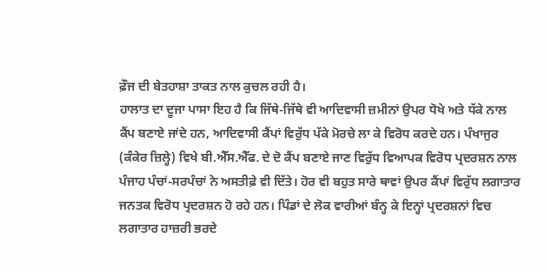ਫ਼ੌਜ ਦੀ ਬੇਤਹਾਸ਼ਾ ਤਾਕਤ ਨਾਲ ਕੁਚਲ ਰਹੀ ਹੈ।
ਹਾਲਾਤ ਦਾ ਦੂਜਾ ਪਾਸਾ ਇਹ ਹੈ ਕਿ ਜਿੱਥੇ-ਜਿੱਥੇ ਵੀ ਆਦਿਵਾਸੀ ਜ਼ਮੀਨਾਂ ਉਪਰ ਧੋਖੇ ਅਤੇ ਧੱਕੇ ਨਾਲ ਕੈਂਪ ਬਣਾਏ ਜਾਂਦੇ ਹਨ, ਆਦਿਵਾਸੀ ਕੈਂਪਾਂ ਵਿਰੁੱਧ ਪੱਕੇ ਮੋਰਚੇ ਲਾ ਕੇ ਵਿਰੋਧ ਕਰਦੇ ਹਨ। ਪੰਖਾਜੁਰ (ਕੰਕੇਰ ਜ਼ਿਲ੍ਹੇ) ਵਿਖੇ ਬੀ.ਐੱਸ.ਐੱਫ. ਦੇ ਦੋ ਕੈਂਪ ਬਣਾਏ ਜਾਣ ਵਿਰੁੱਧ ਵਿਆਪਕ ਵਿਰੋਧ ਪ੍ਰਦਰਸ਼ਨ ਨਾਲ ਪੰਜਾਹ ਪੰਚਾਂ-ਸਰਪੰਚਾਂ ਨੇ ਅਸਤੀਫ਼ੇ ਵੀ ਦਿੱਤੇ। ਹੋਰ ਵੀ ਬਹੁਤ ਸਾਰੇ ਥਾਵਾਂ ਉਪਰ ਕੈਂਪਾਂ ਵਿਰੁੱਧ ਲਗਾਤਾਰ ਜਨਤਕ ਵਿਰੋਧ ਪ੍ਰਦਰਸ਼ਨ ਹੋ ਰਹੇ ਹਨ। ਪਿੰਡਾਂ ਦੇ ਲੋਕ ਵਾਰੀਆਂ ਬੰਨ੍ਹ ਕੇ ਇਨ੍ਹਾਂ ਪ੍ਰਦਰਸ਼ਨਾਂ ਵਿਚ ਲਗਾਤਾਰ ਹਾਜ਼ਰੀ ਭਰਦੇ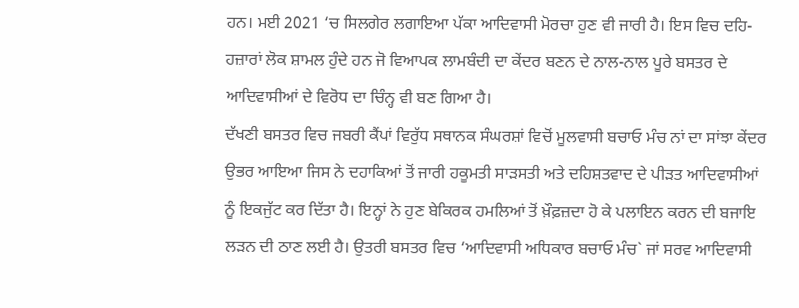ਹਨ। ਮਈ 2021 ‘ਚ ਸਿਲਗੇਰ ਲਗਾਇਆ ਪੱਕਾ ਆਦਿਵਾਸੀ ਮੋਰਚਾ ਹੁਣ ਵੀ ਜਾਰੀ ਹੈ। ਇਸ ਵਿਚ ਦਹਿ-ਹਜ਼ਾਰਾਂ ਲੋਕ ਸ਼ਾਮਲ ਹੁੰਦੇ ਹਨ ਜੋ ਵਿਆਪਕ ਲਾਮਬੰਦੀ ਦਾ ਕੇਂਦਰ ਬਣਨ ਦੇ ਨਾਲ-ਨਾਲ ਪੂਰੇ ਬਸਤਰ ਦੇ ਆਦਿਵਾਸੀਆਂ ਦੇ ਵਿਰੋਧ ਦਾ ਚਿੰਨ੍ਹ ਵੀ ਬਣ ਗਿਆ ਹੈ।
ਦੱਖਣੀ ਬਸਤਰ ਵਿਚ ਜਬਰੀ ਕੈਂਪਾਂ ਵਿਰੁੱਧ ਸਥਾਨਕ ਸੰਘਰਸ਼ਾਂ ਵਿਚੋਂ ਮੂਲਵਾਸੀ ਬਚਾਓ ਮੰਚ ਨਾਂ ਦਾ ਸਾਂਝਾ ਕੇਂਦਰ ਉਭਰ ਆਇਆ ਜਿਸ ਨੇ ਦਹਾਕਿਆਂ ਤੋਂ ਜਾਰੀ ਹਕੂਮਤੀ ਸਾੜਸਤੀ ਅਤੇ ਦਹਿਸ਼ਤਵਾਦ ਦੇ ਪੀੜਤ ਆਦਿਵਾਸੀਆਂ ਨੂੰ ਇਕਜੁੱਟ ਕਰ ਦਿੱਤਾ ਹੈ। ਇਨ੍ਹਾਂ ਨੇ ਹੁਣ ਬੇਕਿਰਕ ਹਮਲਿਆਂ ਤੋਂ ਖ਼ੌਫ਼ਜ਼ਦਾ ਹੋ ਕੇ ਪਲਾਇਨ ਕਰਨ ਦੀ ਬਜਾਇ ਲੜਨ ਦੀ ਠਾਣ ਲਈ ਹੈ। ਉਤਰੀ ਬਸਤਰ ਵਿਚ ‘ਆਦਿਵਾਸੀ ਅਧਿਕਾਰ ਬਚਾਓ ਮੰਚ` ਜਾਂ ਸਰਵ ਆਦਿਵਾਸੀ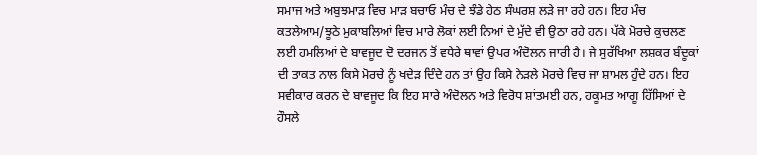ਸਮਾਜ ਅਤੇ ਅਬੁਝਮਾੜ ਵਿਚ ਮਾੜ ਬਚਾਓ ਮੰਚ ਦੇ ਝੰਡੇ ਹੇਠ ਸੰਘਰਸ਼ ਲੜੇ ਜਾ ਰਹੇ ਹਨ। ਇਹ ਮੰਚ ਕਤਲੇਆਮ/ਝੂਠੇ ਮੁਕਾਬਲਿਆਂ ਵਿਚ ਮਾਰੇ ਲੋਕਾਂ ਲਈ ਨਿਆਂ ਦੇ ਮੁੱਦੇ ਵੀ ਉਠਾ ਰਹੇ ਹਨ। ਪੱਕੇ ਮੋਰਚੇ ਕੁਚਲਣ ਲਈ ਹਮਲਿਆਂ ਦੇ ਬਾਵਜੂਦ ਦੋ ਦਰਜਨ ਤੋਂ ਵਧੇਰੇ ਥਾਵਾਂ ਉਪਰ ਅੰਦੋਲਨ ਜਾਰੀ ਹੈ। ਜੇ ਸੁਰੱਖਿਆ ਲਸ਼ਕਰ ਬੰਦੂਕਾਂ ਦੀ ਤਾਕਤ ਨਾਲ ਕਿਸੇ ਮੋਰਚੇ ਨੂੰ ਖਦੇੜ ਦਿੰਦੇ ਹਨ ਤਾਂ ਉਹ ਕਿਸੇ ਨੇੜਲੇ ਮੋਰਚੇ ਵਿਚ ਜਾ ਸ਼ਾਮਲ ਹੁੰਦੇ ਹਨ। ਇਹ ਸਵੀਕਾਰ ਕਰਨ ਦੇ ਬਾਵਜੂਦ ਕਿ ਇਹ ਸਾਰੇ ਅੰਦੋਲਨ ਅਤੇ ਵਿਰੋਧ ਸ਼ਾਂਤਮਈ ਹਨ, ਹਕੂਮਤ ਆਗੂ ਹਿੱਸਿਆਂ ਦੇ ਹੌਸਲੇ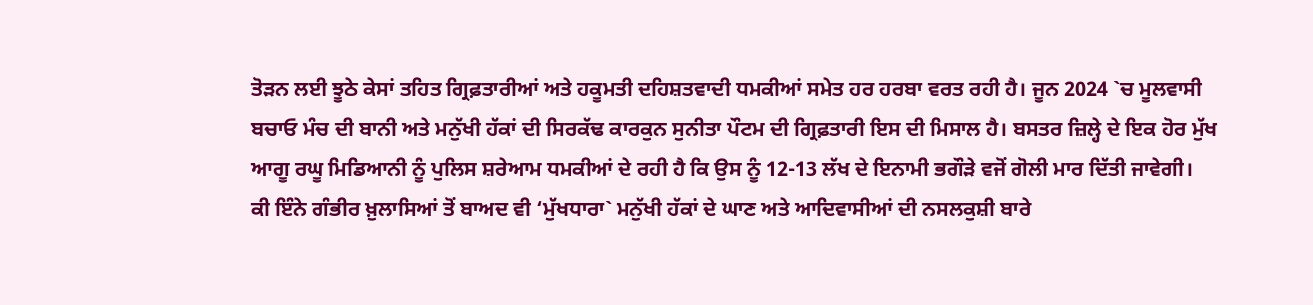ਤੋੜਨ ਲਈ ਝੂਠੇ ਕੇਸਾਂ ਤਹਿਤ ਗ੍ਰਿਫ਼ਤਾਰੀਆਂ ਅਤੇ ਹਕੂਮਤੀ ਦਹਿਸ਼ਤਵਾਦੀ ਧਮਕੀਆਂ ਸਮੇਤ ਹਰ ਹਰਬਾ ਵਰਤ ਰਹੀ ਹੈ। ਜੂਨ 2024 `ਚ ਮੂਲਵਾਸੀ ਬਚਾਓ ਮੰਚ ਦੀ ਬਾਨੀ ਅਤੇ ਮਨੁੱਖੀ ਹੱਕਾਂ ਦੀ ਸਿਰਕੱਢ ਕਾਰਕੁਨ ਸੁਨੀਤਾ ਪੌਟਮ ਦੀ ਗ੍ਰਿਫ਼ਤਾਰੀ ਇਸ ਦੀ ਮਿਸਾਲ ਹੈ। ਬਸਤਰ ਜ਼ਿਲ੍ਹੇ ਦੇ ਇਕ ਹੋਰ ਮੁੱਖ ਆਗੂ ਰਘੂ ਮਿਡਿਆਨੀ ਨੂੰ ਪੁਲਿਸ ਸ਼ਰੇਆਮ ਧਮਕੀਆਂ ਦੇ ਰਹੀ ਹੈ ਕਿ ਉਸ ਨੂੰ 12-13 ਲੱਖ ਦੇ ਇਨਾਮੀ ਭਗੌੜੇ ਵਜੋਂ ਗੋਲੀ ਮਾਰ ਦਿੱਤੀ ਜਾਵੇਗੀ।
ਕੀ ਇੰਨੇ ਗੰਭੀਰ ਖ਼ੁਲਾਸਿਆਂ ਤੋਂ ਬਾਅਦ ਵੀ ‘ਮੁੱਖਧਾਰਾ` ਮਨੁੱਖੀ ਹੱਕਾਂ ਦੇ ਘਾਣ ਅਤੇ ਆਦਿਵਾਸੀਆਂ ਦੀ ਨਸਲਕੁਸ਼ੀ ਬਾਰੇ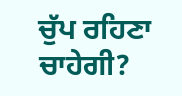ਚੁੱਪ ਰਹਿਣਾ ਚਾਹੇਗੀ?